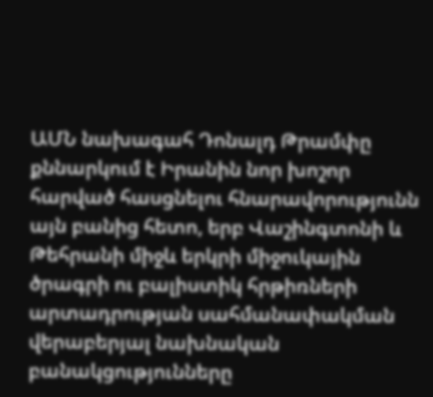ԱՄՆ նախագահ Դոնալդ Թրամփը քննարկում է Իրանին նոր խոշոր հարված հասցնելու հնարավորությունն այն բանից հետո, երբ Վաշինգտոնի և Թեհրանի միջև երկրի միջուկային ծրագրի ու բալիստիկ հրթիռների արտադրության սահմանափակման վերաբերյալ նախնական բանակցությունները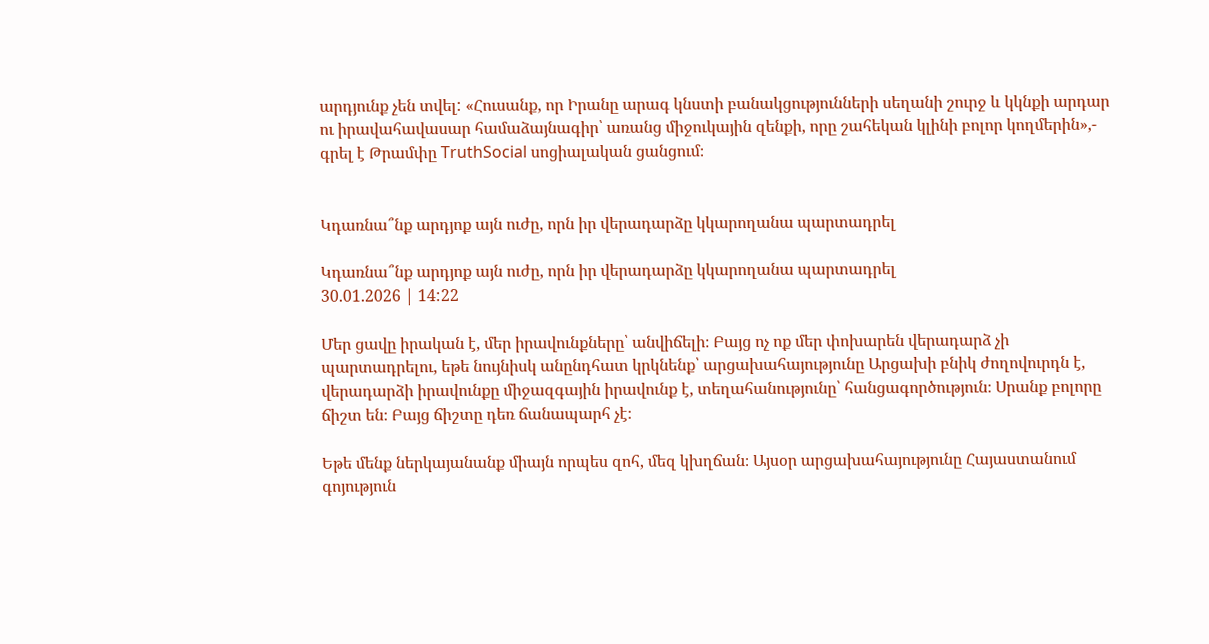արդյունք չեն տվել: «Հուսանք, որ Իրանը արագ կնստի բանակցությունների սեղանի շուրջ և կկնքի արդար ու իրավահավասար համաձայնագիր՝ առանց միջուկային զենքի, որը շահեկան կլինի բոլոր կողմերին»,- գրել է Թրամփը TruthSocial սոցիալական ցանցում։


Կդառնա՞նք արդյոք այն ուժը, որն իր վերադարձը կկարողանա պարտադրել

Կդառնա՞նք արդյոք այն ուժը, որն իր վերադարձը կկարողանա պարտադրել
30.01.2026 | 14:22

Մեր ցավը իրական է, մեր իրավունքները՝ անվիճելի։ Բայց ոչ ոք մեր փոխարեն վերադարձ չի պարտադրելու, եթե նույնիսկ անընդհատ կրկնենք՝ արցախահայությունը Արցախի բնիկ ժողովուրդն է, վերադարձի իրավունքը միջազգային իրավունք է, տեղահանությունը՝ հանցագործություն։ Սրանք բոլորը ճիշտ են։ Բայց ճիշտը դեռ ճանապարհ չէ։

Եթե մենք ներկայանանք միայն որպես զոհ, մեզ կխղճան։ Այսօր արցախահայությունը Հայաստանում գոյություն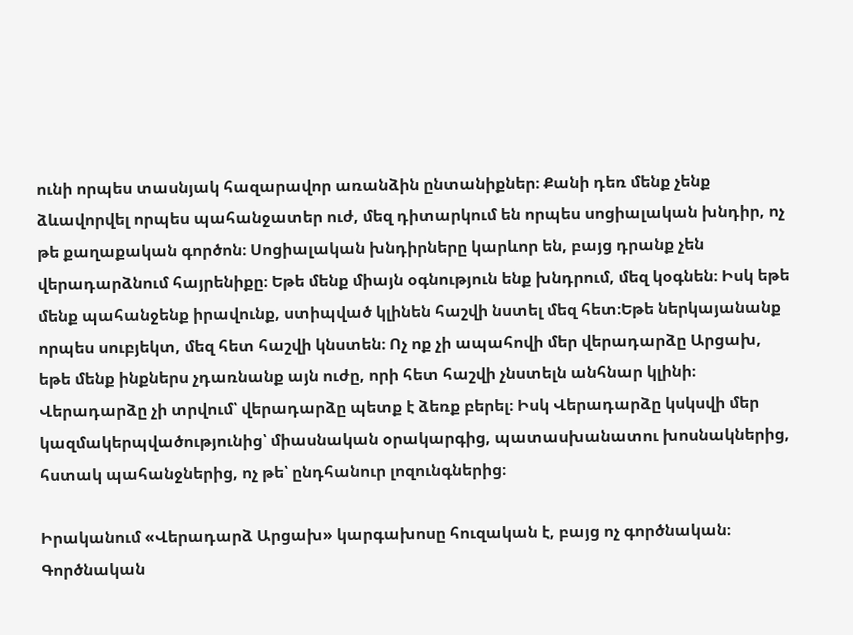ունի որպես տասնյակ հազարավոր առանձին ընտանիքներ։ Քանի դեռ մենք չենք ձևավորվել որպես պահանջատեր ուժ, մեզ դիտարկում են որպես սոցիալական խնդիր, ոչ թե քաղաքական գործոն։ Սոցիալական խնդիրները կարևոր են, բայց դրանք չեն վերադարձնում հայրենիքը։ Եթե մենք միայն օգնություն ենք խնդրում, մեզ կօգնեն։ Իսկ եթե մենք պահանջենք իրավունք, ստիպված կլինեն հաշվի նստել մեզ հետ։Եթե ներկայանանք որպես սուբյեկտ, մեզ հետ հաշվի կնստեն։ Ոչ ոք չի ապահովի մեր վերադարձը Արցախ, եթե մենք ինքներս չդառնանք այն ուժը, որի հետ հաշվի չնստելն անհնար կլինի։ Վերադարձը չի տրվում՝ վերադարձը պետք է ձեռք բերել։ Իսկ Վերադարձը կսկսվի մեր կազմակերպվածությունից՝ միասնական օրակարգից, պատասխանատու խոսնակներից, հստակ պահանջներից, ոչ թե՝ ընդհանուր լոզունգներից։

Իրականում «Վերադարձ Արցախ» կարգախոսը հուզական է, բայց ոչ գործնական։ Գործնական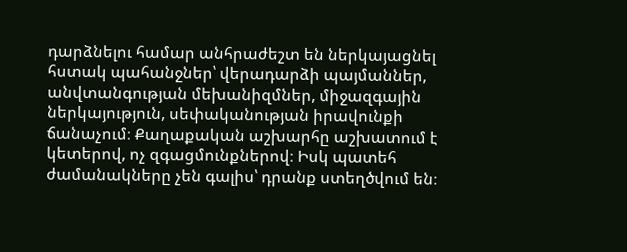դարձնելու համար անհրաժեշտ են ներկայացնել հստակ պահանջներ՝ վերադարձի պայմաններ, անվտանգության մեխանիզմներ, միջազգային ներկայություն, սեփականության իրավունքի ճանաչում։ Քաղաքական աշխարհը աշխատում է կետերով, ոչ զգացմունքներով։ Իսկ պատեհ ժամանակները չեն գալիս՝ դրանք ստեղծվում են։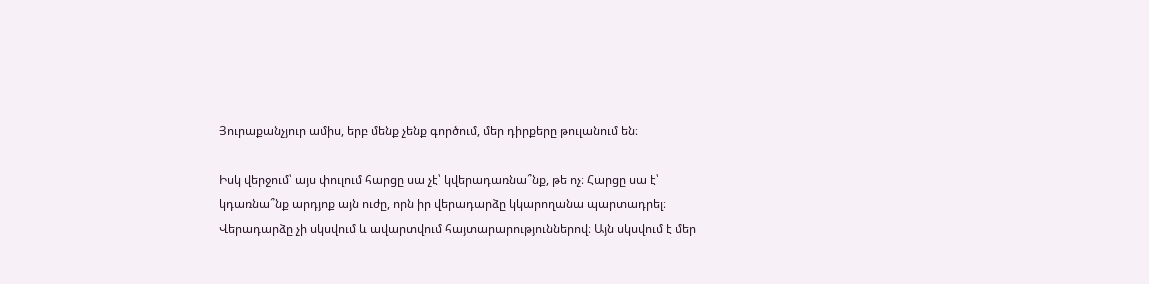Յուրաքանչյուր ամիս, երբ մենք չենք գործում, մեր դիրքերը թուլանում են։

Իսկ վերջում՝ այս փուլում հարցը սա չէ՝ կվերադառնա՞նք, թե ոչ։ Հարցը սա է՝ կդառնա՞նք արդյոք այն ուժը, որն իր վերադարձը կկարողանա պարտադրել։ Վերադարձը չի սկսվում և ավարտվում հայտարարություններով։ Այն սկսվում է մեր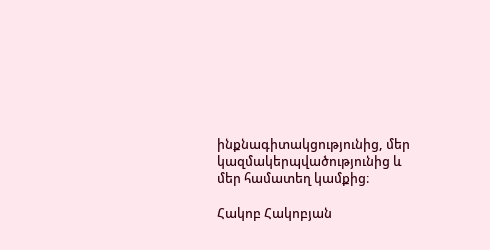ինքնագիտակցությունից, մեր կազմակերպվածությունից և մեր համատեղ կամքից։

Հակոբ Հակոբյան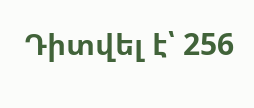Դիտվել է՝ 256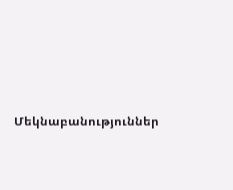Մեկնաբանություններ